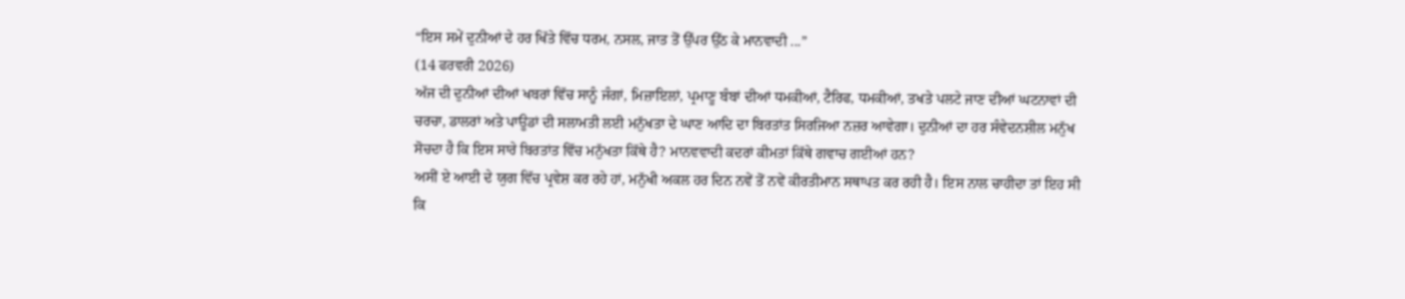“ਇਸ ਸਮੇਂ ਦੁਨੀਆਂ ਦੇ ਹਰ ਖਿੱਤੇ ਵਿੱਚ ਧਰਮ, ਨਸਲ, ਜਾਤ ਤੋਂ ਉੱਪਰ ਉੱਠ ਕੇ ਮਾਨਵਾਦੀ ...”
(14 ਫਰਵਰੀ 2026)
ਅੱਜ ਦੀ ਦੁਨੀਆਂ ਦੀਆਂ ਖਬਰਾਂ ਵਿੱਚ ਸਾਨੂੰ ਜੰਗਾਂ, ਮਿਜ਼ਾਇਲਾਂ, ਪ੍ਰਮਾਣੂ ਬੰਬਾਂ ਦੀਆਂ ਧਮਕੀਆਂ, ਟੈਰਿਫ, ਧਮਕੀਆਂ, ਤਖਤੇ ਪਲਟੇ ਜਾਣ ਦੀਆਂ ਘਟਨਾਵਾਂ ਦੀ ਚਰਚਾ, ਡਾਲਰਾਂ ਅਤੇ ਪਾਊਡਾਂ ਦੀ ਸਲਾਮਤੀ ਲਈ ਮਨੁੱਖਤਾ ਦੇ ਘਾਣ ਆਦਿ ਦਾ ਬਿਰਤਾਂਤ ਸਿਰਜਿਆ ਨਜ਼ਰ ਆਵੇਗਾ। ਦੁਨੀਆਂ ਦਾ ਹਰ ਸੰਵੇਦਨਸ਼ੀਲ ਮਨੁੱਖ ਸੋਚਦਾ ਹੈ ਕਿ ਇਸ ਸਾਰੇ ਬਿਰਤਾਂਤ ਵਿੱਚ ਮਨੁੱਖਤਾ ਕਿੱਥੇ ਹੈ? ਮਾਨਵਵਾਦੀ ਕਦਰਾਂ ਕੀਮਤਾਂ ਕਿੱਥੇ ਗਵਾਚ ਗਈਆਂ ਹਨ?
ਅਸੀਂ ਏ ਆਈ ਦੇ ਯੁਗ ਵਿੱਚ ਪ੍ਰਵੇਸ਼ ਕਰ ਰਹੇ ਹਾਂ, ਮਨੁੱਖੀ ਅਕਲ ਹਰ ਦਿਨ ਨਵੇਂ ਤੋਂ ਨਵੇਂ ਕੀਰਤੀਮਾਨ ਸਥਾਪਤ ਕਰ ਰਹੀ ਹੈ। ਇਸ ਨਾਲ ਚਾਹੀਦਾ ਤਾਂ ਇਹ ਸੀ ਕਿ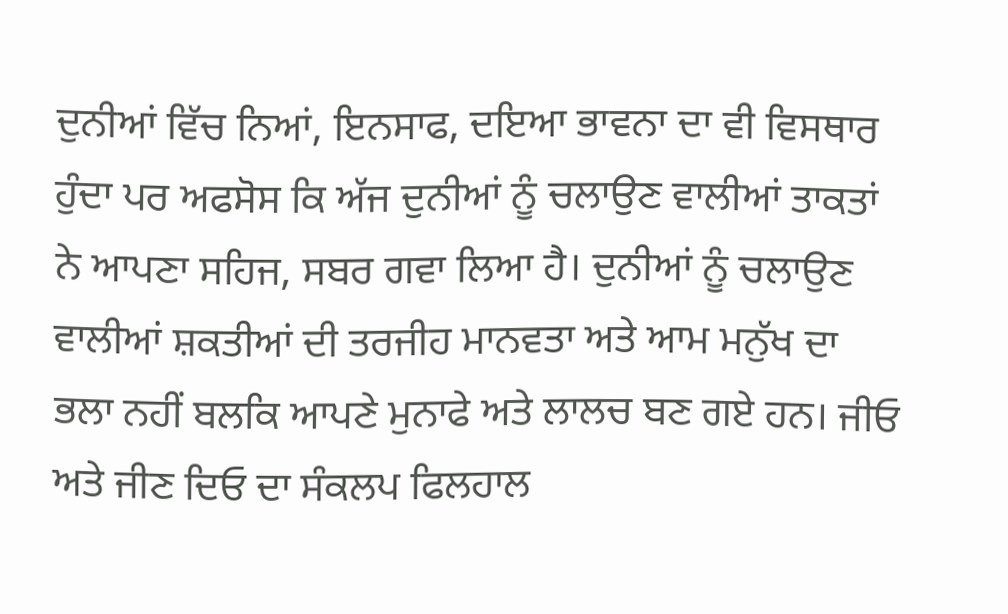ਦੁਨੀਆਂ ਵਿੱਚ ਨਿਆਂ, ਇਨਸਾਫ, ਦਇਆ ਭਾਵਨਾ ਦਾ ਵੀ ਵਿਸਥਾਰ ਹੁੰਦਾ ਪਰ ਅਫਸੋਸ ਕਿ ਅੱਜ ਦੁਨੀਆਂ ਨੂੰ ਚਲਾਉਣ ਵਾਲੀਆਂ ਤਾਕਤਾਂ ਨੇ ਆਪਣਾ ਸਹਿਜ, ਸਬਰ ਗਵਾ ਲਿਆ ਹੈ। ਦੁਨੀਆਂ ਨੂੰ ਚਲਾਉਣ ਵਾਲੀਆਂ ਸ਼ਕਤੀਆਂ ਦੀ ਤਰਜੀਹ ਮਾਨਵਤਾ ਅਤੇ ਆਮ ਮਨੁੱਖ ਦਾ ਭਲਾ ਨਹੀਂ ਬਲਕਿ ਆਪਣੇ ਮੁਨਾਫੇ ਅਤੇ ਲਾਲਚ ਬਣ ਗਏ ਹਨ। ਜੀਓ ਅਤੇ ਜੀਣ ਦਿਓ ਦਾ ਸੰਕਲਪ ਫਿਲਹਾਲ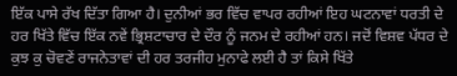ਇੱਕ ਪਾਸੇ ਰੱਖ ਦਿੱਤਾ ਗਿਆ ਹੈ। ਦੁਨੀਆਂ ਭਰ ਵਿੱਚ ਵਾਪਰ ਰਹੀਆਂ ਇਹ ਘਟਨਾਵਾਂ ਧਰਤੀ ਦੇ ਹਰ ਖਿੱਤੇ ਵਿੱਚ ਇੱਕ ਨਵੇਂ ਭ੍ਰਿਸ਼ਟਾਚਾਰ ਦੇ ਦੌਰ ਨੂੰ ਜਨਮ ਦੇ ਰਹੀਆਂ ਹਨ। ਜਦੋਂ ਵਿਸ਼ਵ ਪੱਧਰ ਦੇ ਕੁਝ ਕੁ ਚੋਵਣੇਂ ਰਾਜਨੇਤਾਵਾਂ ਦੀ ਹਰ ਤਰਜੀਹ ਮੁਨਾਫੇ ਲਈ ਹੈ ਤਾਂ ਕਿਸੇ ਖਿੱਤੇ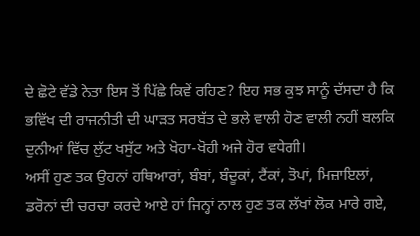ਦੇ ਛੋਟੇ ਵੱਡੇ ਨੇਤਾ ਇਸ ਤੋਂ ਪਿੱਛੇ ਕਿਵੇਂ ਰਹਿਣ? ਇਹ ਸਭ ਕੁਝ ਸਾਨੂੰ ਦੱਸਦਾ ਹੈ ਕਿ ਭਵਿੱਖ ਦੀ ਰਾਜਨੀਤੀ ਦੀ ਘਾੜਤ ਸਰਬੱਤ ਦੇ ਭਲੇ ਵਾਲੀ ਹੋਣ ਵਾਲੀ ਨਹੀਂ ਬਲਕਿ ਦੁਨੀਆਂ ਵਿੱਚ ਲੁੱਟ ਖਸੁੱਟ ਅਤੇ ਖੋਹਾ-ਖੋਹੀ ਅਜੇ ਹੋਰ ਵਧੇਗੀ।
ਅਸੀਂ ਹੁਣ ਤਕ ਉਹਨਾਂ ਹਥਿਆਰਾਂ, ਬੰਬਾਂ, ਬੰਦੂਕਾਂ, ਟੈਂਕਾਂ, ਤੋਪਾਂ, ਮਿਜ਼ਾਇਲਾਂ, ਡਰੋਨਾਂ ਦੀ ਚਰਚਾ ਕਰਦੇ ਆਏ ਹਾਂ ਜਿਨ੍ਹਾਂ ਨਾਲ ਹੁਣ ਤਕ ਲੱਖਾਂ ਲੋਕ ਮਾਰੇ ਗਏ,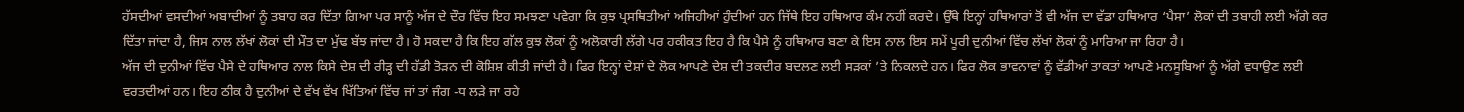ਹੱਸਦੀਆਂ ਵਸਦੀਆਂ ਅਬਾਦੀਆਂ ਨੂੰ ਤਬਾਹ ਕਰ ਦਿੱਤਾ ਗਿਆ ਪਰ ਸਾਨੂੰ ਅੱਜ ਦੇ ਦੌਰ ਵਿੱਚ ਇਹ ਸਮਝਣਾ ਪਵੇਗਾ ਕਿ ਕੁਝ ਪ੍ਰਸਥਿਤੀਆਂ ਅਜਿਹੀਆਂ ਹੁੰਦੀਆਂ ਹਨ ਜਿੱਥੇ ਇਹ ਹਥਿਆਰ ਕੰਮ ਨਹੀਂ ਕਰਦੇ। ਉੱਥੇ ਇਨ੍ਹਾਂ ਹਥਿਆਰਾਂ ਤੋਂ ਵੀ ਅੱਜ ਦਾ ਵੱਡਾ ਹਥਿਆਰ ‘ਪੈਸਾ’ ਲੋਕਾਂ ਦੀ ਤਬਾਹੀ ਲਈ ਅੱਗੇ ਕਰ ਦਿੱਤਾ ਜਾਂਦਾ ਹੈ, ਜਿਸ ਨਾਲ ਲੱਖਾਂ ਲੋਕਾਂ ਦੀ ਮੌਤ ਦਾ ਮੁੱਢ ਬੱਝ ਜਾਂਦਾ ਹੈ। ਹੋ ਸਕਦਾ ਹੈ ਕਿ ਇਹ ਗੱਲ ਕੁਝ ਲੋਕਾਂ ਨੂੰ ਅਲੋਕਾਰੀ ਲੱਗੇ ਪਰ ਹਕੀਕਤ ਇਹ ਹੈ ਕਿ ਪੈਸੇ ਨੂੰ ਹਥਿਆਰ ਬਣਾ ਕੇ ਇਸ ਨਾਲ ਇਸ ਸਮੇਂ ਪੂਰੀ ਦੁਨੀਆਂ ਵਿੱਚ ਲੱਖਾਂ ਲੋਕਾਂ ਨੂੰ ਮਾਰਿਆ ਜਾ ਰਿਹਾ ਹੈ।
ਅੱਜ ਦੀ ਦੁਨੀਆਂ ਵਿੱਚ ਪੈਸੇ ਦੇ ਹਥਿਆਰ ਨਾਲ ਕਿਸੇ ਦੇਸ਼ ਦੀ ਰੀੜ੍ਹ ਦੀ ਹੱਡੀ ਤੋੜਨ ਦੀ ਕੋਸ਼ਿਸ਼ ਕੀਤੀ ਜਾਂਦੀ ਹੈ। ਫਿਰ ਇਨ੍ਹਾਂ ਦੇਸ਼ਾਂ ਦੇ ਲੋਕ ਆਪਣੇ ਦੇਸ਼ ਦੀ ਤਕਦੀਰ ਬਦਲਣ ਲਈ ਸੜਕਾਂ ’ਤੇ ਨਿਕਲਦੇ ਹਨ। ਫਿਰ ਲੋਕ ਭਾਵਨਾਵਾਂ ਨੂੰ ਵੱਡੀਆਂ ਤਾਕਤਾਂ ਆਪਣੇ ਮਨਸੂਬਿਆਂ ਨੂੰ ਅੱਗੇ ਵਧਾਉਣ ਲਈ ਵਰਤਦੀਆਂ ਹਨ। ਇਹ ਠੀਕ ਹੈ ਦੁਨੀਆਂ ਦੇ ਵੱਖ ਵੱਖ ਖਿੱਤਿਆਂ ਵਿੱਚ ਜਾਂ ਤਾਂ ਜੰਗ -ਧ ਲੜੇ ਜਾ ਰਹੇ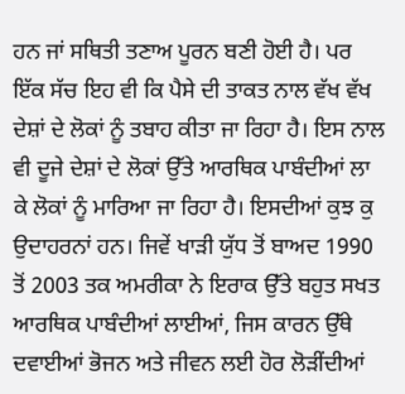ਹਨ ਜਾਂ ਸਥਿਤੀ ਤਣਾਅ ਪੂਰਨ ਬਣੀ ਹੋਈ ਹੈ। ਪਰ ਇੱਕ ਸੱਚ ਇਹ ਵੀ ਕਿ ਪੈਸੇ ਦੀ ਤਾਕਤ ਨਾਲ ਵੱਖ ਵੱਖ ਦੇਸ਼ਾਂ ਦੇ ਲੋਕਾਂ ਨੂੰ ਤਬਾਹ ਕੀਤਾ ਜਾ ਰਿਹਾ ਹੈ। ਇਸ ਨਾਲ ਵੀ ਦੂਜੇ ਦੇਸ਼ਾਂ ਦੇ ਲੋਕਾਂ ਉੱਤੇ ਆਰਥਿਕ ਪਾਬੰਦੀਆਂ ਲਾ ਕੇ ਲੋਕਾਂ ਨੂੰ ਮਾਰਿਆ ਜਾ ਰਿਹਾ ਹੈ। ਇਸਦੀਆਂ ਕੁਝ ਕੁ ਉਦਾਹਰਨਾਂ ਹਨ। ਜਿਵੇਂ ਖਾੜੀ ਯੁੱਧ ਤੋਂ ਬਾਅਦ 1990 ਤੋਂ 2003 ਤਕ ਅਮਰੀਕਾ ਨੇ ਇਰਾਕ ਉੱਤੇ ਬਹੁਤ ਸਖਤ ਆਰਥਿਕ ਪਾਬੰਦੀਆਂ ਲਾਈਆਂ, ਜਿਸ ਕਾਰਨ ਉੱਥੇ ਦਵਾਈਆਂ ਭੋਜਨ ਅਤੇ ਜੀਵਨ ਲਈ ਹੋਰ ਲੋੜੀਂਦੀਆਂ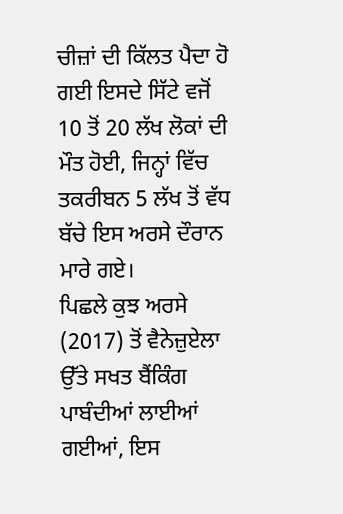ਚੀਜ਼ਾਂ ਦੀ ਕਿੱਲਤ ਪੈਦਾ ਹੋ ਗਈ ਇਸਦੇ ਸਿੱਟੇ ਵਜੋਂ 10 ਤੋਂ 20 ਲੱਖ ਲੋਕਾਂ ਦੀ ਮੌਤ ਹੋਈ, ਜਿਨ੍ਹਾਂ ਵਿੱਚ ਤਕਰੀਬਨ 5 ਲੱਖ ਤੋਂ ਵੱਧ ਬੱਚੇ ਇਸ ਅਰਸੇ ਦੌਰਾਨ ਮਾਰੇ ਗਏ।
ਪਿਛਲੇ ਕੁਝ ਅਰਸੇ (2017) ਤੋਂ ਵੈਨੇਜ਼ੁਏਲਾ ਉੱਤੇ ਸਖਤ ਬੈਂਕਿੰਗ ਪਾਬੰਦੀਆਂ ਲਾਈਆਂ ਗਈਆਂ, ਇਸ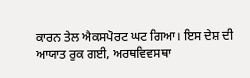ਕਾਰਨ ਤੇਲ ਐਕਸਪੋਰਟ ਘਟ ਗਿਆ। ਇਸ ਦੇਸ਼ ਦੀ ਆਯਾਤ ਰੁਕ ਗਈ, ਅਰਥਵਿਵਸਥਾ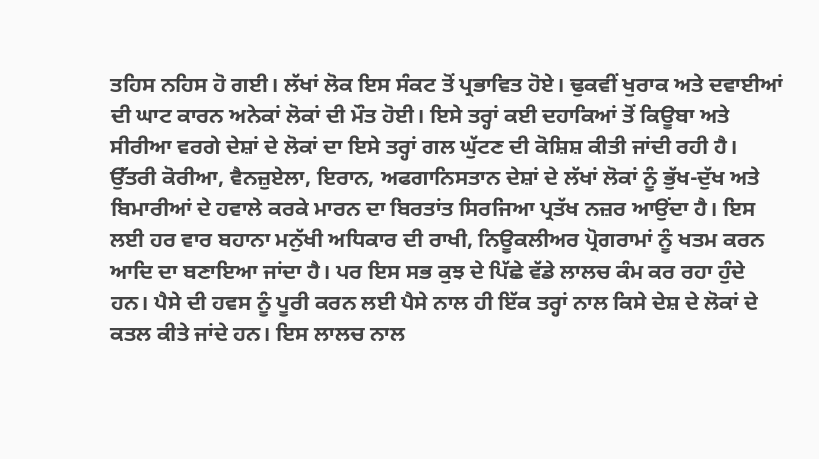ਤਹਿਸ ਨਹਿਸ ਹੋ ਗਈ। ਲੱਖਾਂ ਲੋਕ ਇਸ ਸੰਕਟ ਤੋਂ ਪ੍ਰਭਾਵਿਤ ਹੋਏ। ਢੁਕਵੀਂ ਖੁਰਾਕ ਅਤੇ ਦਵਾਈਆਂ ਦੀ ਘਾਟ ਕਾਰਨ ਅਨੇਕਾਂ ਲੋਕਾਂ ਦੀ ਮੌਤ ਹੋਈ। ਇਸੇ ਤਰ੍ਹਾਂ ਕਈ ਦਹਾਕਿਆਂ ਤੋਂ ਕਿਊਬਾ ਅਤੇ ਸੀਰੀਆ ਵਰਗੇ ਦੇਸ਼ਾਂ ਦੇ ਲੋਕਾਂ ਦਾ ਇਸੇ ਤਰ੍ਹਾਂ ਗਲ ਘੁੱਟਣ ਦੀ ਕੋਸ਼ਿਸ਼ ਕੀਤੀ ਜਾਂਦੀ ਰਹੀ ਹੈ। ਉੱਤਰੀ ਕੋਰੀਆ, ਵੈਨਜ਼ੁਏਲਾ, ਇਰਾਨ, ਅਫਗਾਨਿਸਤਾਨ ਦੇਸ਼ਾਂ ਦੇ ਲੱਖਾਂ ਲੋਕਾਂ ਨੂੰ ਭੁੱਖ-ਦੁੱਖ ਅਤੇ ਬਿਮਾਰੀਆਂ ਦੇ ਹਵਾਲੇ ਕਰਕੇ ਮਾਰਨ ਦਾ ਬਿਰਤਾਂਤ ਸਿਰਜਿਆ ਪ੍ਰਤੱਖ ਨਜ਼ਰ ਆਉਂਦਾ ਹੈ। ਇਸ ਲਈ ਹਰ ਵਾਰ ਬਹਾਨਾ ਮਨੁੱਖੀ ਅਧਿਕਾਰ ਦੀ ਰਾਖੀ, ਨਿਊਕਲੀਅਰ ਪ੍ਰੋਗਰਾਮਾਂ ਨੂੰ ਖਤਮ ਕਰਨ ਆਦਿ ਦਾ ਬਣਾਇਆ ਜਾਂਦਾ ਹੈ। ਪਰ ਇਸ ਸਭ ਕੁਝ ਦੇ ਪਿੱਛੇ ਵੱਡੇ ਲਾਲਚ ਕੰਮ ਕਰ ਰਹਾ ਹੁੰਦੇ ਹਨ। ਪੈਸੇ ਦੀ ਹਵਸ ਨੂੰ ਪੂਰੀ ਕਰਨ ਲਈ ਪੈਸੇ ਨਾਲ ਹੀ ਇੱਕ ਤਰ੍ਹਾਂ ਨਾਲ ਕਿਸੇ ਦੇਸ਼ ਦੇ ਲੋਕਾਂ ਦੇ ਕਤਲ ਕੀਤੇ ਜਾਂਦੇ ਹਨ। ਇਸ ਲਾਲਚ ਨਾਲ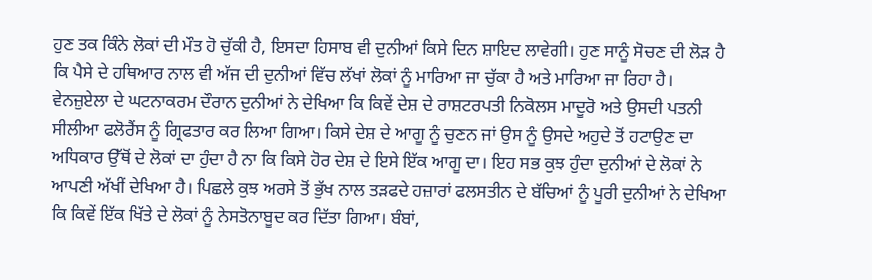ਹੁਣ ਤਕ ਕਿੰਨੇ ਲੋਕਾਂ ਦੀ ਮੌਤ ਹੋ ਚੁੱਕੀ ਹੈ, ਇਸਦਾ ਹਿਸਾਬ ਵੀ ਦੁਨੀਆਂ ਕਿਸੇ ਦਿਨ ਸ਼ਾਇਦ ਲਾਵੇਗੀ। ਹੁਣ ਸਾਨੂੰ ਸੋਚਣ ਦੀ ਲੋੜ ਹੈ ਕਿ ਪੈਸੇ ਦੇ ਹਥਿਆਰ ਨਾਲ ਵੀ ਅੱਜ ਦੀ ਦੁਨੀਆਂ ਵਿੱਚ ਲੱਖਾਂ ਲੋਕਾਂ ਨੂੰ ਮਾਰਿਆ ਜਾ ਚੁੱਕਾ ਹੈ ਅਤੇ ਮਾਰਿਆ ਜਾ ਰਿਹਾ ਹੈ।
ਵੇਨਜ਼ੁਏਲਾ ਦੇ ਘਟਨਾਕਰਮ ਦੌਰਾਨ ਦੁਨੀਆਂ ਨੇ ਦੇਖਿਆ ਕਿ ਕਿਵੇਂ ਦੇਸ਼ ਦੇ ਰਾਸ਼ਟਰਪਤੀ ਨਿਕੋਲਸ ਮਾਦੂਰੋ ਅਤੇ ਉਸਦੀ ਪਤਨੀ ਸੀਲੀਆ ਫਲੋਰੈਂਸ ਨੂੰ ਗ੍ਰਿਫਤਾਰ ਕਰ ਲਿਆ ਗਿਆ। ਕਿਸੇ ਦੇਸ਼ ਦੇ ਆਗੂ ਨੂੰ ਚੁਣਨ ਜਾਂ ਉਸ ਨੂੰ ਉਸਦੇ ਅਹੁਦੇ ਤੋਂ ਹਟਾਉਣ ਦਾ ਅਧਿਕਾਰ ਉੱਥੋਂ ਦੇ ਲੋਕਾਂ ਦਾ ਹੁੰਦਾ ਹੈ ਨਾ ਕਿ ਕਿਸੇ ਹੋਰ ਦੇਸ਼ ਦੇ ਇਸੇ ਇੱਕ ਆਗੂ ਦਾ। ਇਹ ਸਭ ਕੁਝ ਹੁੰਦਾ ਦੁਨੀਆਂ ਦੇ ਲੋਕਾਂ ਨੇ ਆਪਣੀ ਅੱਖੀਂ ਦੇਖਿਆ ਹੈ। ਪਿਛਲੇ ਕੁਝ ਅਰਸੇ ਤੋਂ ਭੁੱਖ ਨਾਲ ਤੜਫਦੇ ਹਜ਼ਾਰਾਂ ਫਲਸਤੀਨ ਦੇ ਬੱਚਿਆਂ ਨੂੰ ਪੂਰੀ ਦੁਨੀਆਂ ਨੇ ਦੇਖਿਆ ਕਿ ਕਿਵੇਂ ਇੱਕ ਖਿੱਤੇ ਦੇ ਲੋਕਾਂ ਨੂੰ ਨੇਸਤੋਨਾਬੂਦ ਕਰ ਦਿੱਤਾ ਗਿਆ। ਬੰਬਾਂ,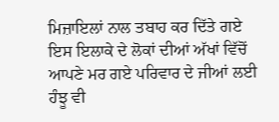ਮਿਜ਼ਾਇਲਾਂ ਨਾਲ ਤਬਾਹ ਕਰ ਦਿੱਤੇ ਗਏ ਇਸ ਇਲਾਕੇ ਦੇ ਲੋਕਾਂ ਦੀਆਂ ਅੱਖਾਂ ਵਿੱਚੋਂ ਆਪਣੇ ਮਰ ਗਏ ਪਰਿਵਾਰ ਦੇ ਜੀਆਂ ਲਈ ਹੰਝੂ ਵੀ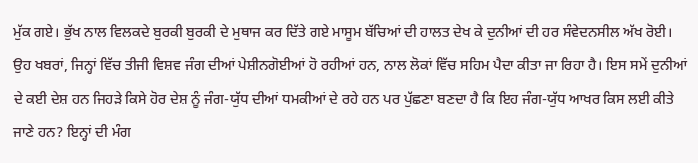ਮੁੱਕ ਗਏ। ਭੁੱਖ ਨਾਲ ਵਿਲਕਦੇ ਬੁਰਕੀ ਬੁਰਕੀ ਦੇ ਮੁਥਾਜ ਕਰ ਦਿੱਤੇ ਗਏ ਮਾਸੂਮ ਬੱਚਿਆਂ ਦੀ ਹਾਲਤ ਦੇਖ ਕੇ ਦੁਨੀਆਂ ਦੀ ਹਰ ਸੰਵੇਦਨਸੀਲ ਅੱਖ ਰੋਈ।
ਉਹ ਖਬਰਾਂ, ਜਿਨ੍ਹਾਂ ਵਿੱਚ ਤੀਜੀ ਵਿਸ਼ਵ ਜੰਗ ਦੀਆਂ ਪੇਸ਼ੀਨਗੋਈਆਂ ਹੋ ਰਹੀਆਂ ਹਨ, ਨਾਲ ਲੋਕਾਂ ਵਿੱਚ ਸਹਿਮ ਪੈਦਾ ਕੀਤਾ ਜਾ ਰਿਹਾ ਹੈ। ਇਸ ਸਮੇਂ ਦੁਨੀਆਂ ਦੇ ਕਈ ਦੇਸ਼ ਹਨ ਜਿਹੜੇ ਕਿਸੇ ਹੋਰ ਦੇਸ਼ ਨੂੰ ਜੰਗ-ਯੁੱਧ ਦੀਆਂ ਧਮਕੀਆਂ ਦੇ ਰਹੇ ਹਨ ਪਰ ਪੁੱਛਣਾ ਬਣਦਾ ਹੈ ਕਿ ਇਹ ਜੰਗ-ਯੁੱਧ ਆਖਰ ਕਿਸ ਲਈ ਕੀਤੇ ਜਾਣੇ ਹਨ? ਇਨ੍ਹਾਂ ਦੀ ਮੰਗ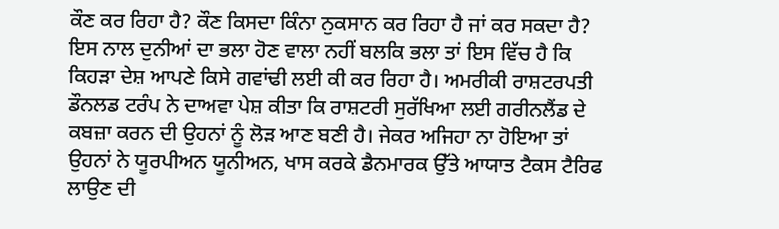ਕੌਣ ਕਰ ਰਿਹਾ ਹੈ? ਕੌਣ ਕਿਸਦਾ ਕਿੰਨਾ ਨੁਕਸਾਨ ਕਰ ਰਿਹਾ ਹੈ ਜਾਂ ਕਰ ਸਕਦਾ ਹੈ? ਇਸ ਨਾਲ ਦੁਨੀਆਂ ਦਾ ਭਲਾ ਹੋਣ ਵਾਲਾ ਨਹੀਂ ਬਲਕਿ ਭਲਾ ਤਾਂ ਇਸ ਵਿੱਚ ਹੈ ਕਿ ਕਿਹੜਾ ਦੇਸ਼ ਆਪਣੇ ਕਿਸੇ ਗਵਾਂਢੀ ਲਈ ਕੀ ਕਰ ਰਿਹਾ ਹੈ। ਅਮਰੀਕੀ ਰਾਸ਼ਟਰਪਤੀ ਡੌਨਲਡ ਟਰੰਪ ਨੇ ਦਾਅਵਾ ਪੇਸ਼ ਕੀਤਾ ਕਿ ਰਾਸ਼ਟਰੀ ਸੁਰੱਖਿਆ ਲਈ ਗਰੀਨਲੈਂਡ ਦੇ ਕਬਜ਼ਾ ਕਰਨ ਦੀ ਉਹਨਾਂ ਨੂੰ ਲੋੜ ਆਣ ਬਣੀ ਹੈ। ਜੇਕਰ ਅਜਿਹਾ ਨਾ ਹੋਇਆ ਤਾਂ ਉਹਨਾਂ ਨੇ ਯੂਰਪੀਅਨ ਯੂਨੀਅਨ, ਖਾਸ ਕਰਕੇ ਡੈਨਮਾਰਕ ਉੱਤੇ ਆਯਾਤ ਟੈਕਸ ਟੈਰਿਫ ਲਾਉਣ ਦੀ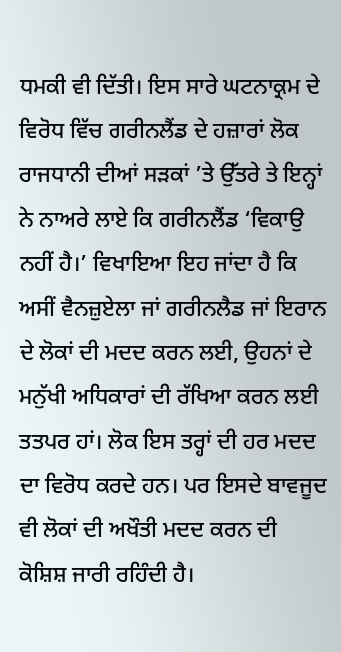ਧਮਕੀ ਵੀ ਦਿੱਤੀ। ਇਸ ਸਾਰੇ ਘਟਨਾਕ੍ਰਮ ਦੇ ਵਿਰੋਧ ਵਿੱਚ ਗਰੀਨਲੈਂਡ ਦੇ ਹਜ਼ਾਰਾਂ ਲੋਕ ਰਾਜਧਾਨੀ ਦੀਆਂ ਸੜਕਾਂ ’ਤੇ ਉੱਤਰੇ ਤੇ ਇਨ੍ਹਾਂ ਨੇ ਨਾਅਰੇ ਲਾਏ ਕਿ ਗਰੀਨਲੈਂਡ ‘ਵਿਕਾਉ ਨਹੀਂ ਹੈ।’ ਵਿਖਾਇਆ ਇਹ ਜਾਂਦਾ ਹੈ ਕਿ ਅਸੀਂ ਵੈਨਜ਼ੁਏਲਾ ਜਾਂ ਗਰੀਨਲੈਡ ਜਾਂ ਇਰਾਨ ਦੇ ਲੋਕਾਂ ਦੀ ਮਦਦ ਕਰਨ ਲਈ, ਉਹਨਾਂ ਦੇ ਮਨੁੱਖੀ ਅਧਿਕਾਰਾਂ ਦੀ ਰੱਖਿਆ ਕਰਨ ਲਈ ਤਤਪਰ ਹਾਂ। ਲੋਕ ਇਸ ਤਰ੍ਹਾਂ ਦੀ ਹਰ ਮਦਦ ਦਾ ਵਿਰੋਧ ਕਰਦੇ ਹਨ। ਪਰ ਇਸਦੇ ਬਾਵਜੂਦ ਵੀ ਲੋਕਾਂ ਦੀ ਅਖੌਤੀ ਮਦਦ ਕਰਨ ਦੀ ਕੋਸ਼ਿਸ਼ ਜਾਰੀ ਰਹਿੰਦੀ ਹੈ।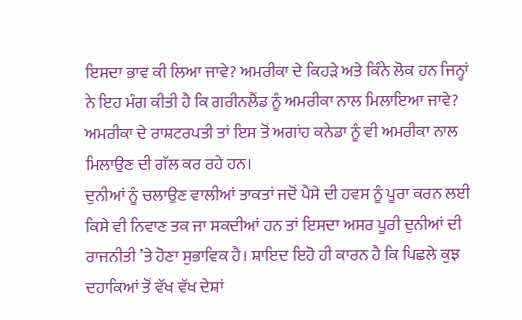ਇਸਦਾ ਭਾਵ ਕੀ ਲਿਆ ਜਾਵੇ? ਅਮਰੀਕਾ ਦੇ ਕਿਹੜੇ ਅਤੇ ਕਿੰਨੇ ਲੋਕ ਹਨ ਜਿਨ੍ਹਾਂ ਨੇ ਇਹ ਮੰਗ ਕੀਤੀ ਹੈ ਕਿ ਗਰੀਨਲੈਂਡ ਨੂੰ ਅਮਰੀਕਾ ਨਾਲ ਮਿਲਾਇਆ ਜਾਵੇ? ਅਮਰੀਕਾ ਦੇ ਰਾਸ਼ਟਰਪਤੀ ਤਾਂ ਇਸ ਤੋਂ ਅਗਾਂਹ ਕਨੇਡਾ ਨੂੰ ਵੀ ਅਮਰੀਕਾ ਨਾਲ ਮਿਲਾਉਣ ਦੀ ਗੱਲ ਕਰ ਰਹੇ ਹਨ।
ਦੁਨੀਆਂ ਨੂੰ ਚਲਾਉਣ ਵਾਲੀਆਂ ਤਾਕਤਾਂ ਜਦੋਂ ਪੈਸੇ ਦੀ ਹਵਸ ਨੂੰ ਪੂਰਾ ਕਰਨ ਲਈ ਕਿਸੇ ਵੀ ਨਿਵਾਣ ਤਕ ਜਾ ਸਕਦੀਆਂ ਹਨ ਤਾਂ ਇਸਦਾ ਅਸਰ ਪੂਰੀ ਦੁਨੀਆਂ ਦੀ ਰਾਜਨੀਤੀ ’ਤੇ ਹੋਣਾ ਸੁਭਾਵਿਕ ਹੈ। ਸ਼ਾਇਦ ਇਹੋ ਹੀ ਕਾਰਨ ਹੈ ਕਿ ਪਿਛਲੇ ਕੁਝ ਦਹਾਕਿਆਂ ਤੋਂ ਵੱਖ ਵੱਖ ਦੇਸ਼ਾਂ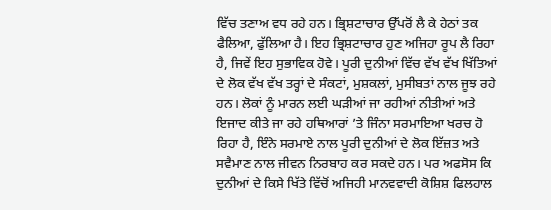ਵਿੱਚ ਤਣਾਅ ਵਧ ਰਹੇ ਹਨ। ਭ੍ਰਿਸ਼ਟਾਚਾਰ ਉੱਪਰੋਂ ਲੈ ਕੇ ਹੇਠਾਂ ਤਕ ਫੈਲਿਆ, ਫੁੱਲਿਆ ਹੈ। ਇਹ ਭ੍ਰਿਸ਼ਟਾਚਾਰ ਹੁਣ ਅਜਿਹਾ ਰੂਪ ਲੈ ਰਿਹਾ ਹੈ, ਜਿਵੇਂ ਇਹ ਸੁਭਾਵਿਕ ਹੋਵੇ। ਪੂਰੀ ਦੁਨੀਆਂ ਵਿੱਚ ਵੱਖ ਵੱਖ ਖਿੱਤਿਆਂ ਦੇ ਲੋਕ ਵੱਖ ਵੱਖ ਤਰ੍ਹਾਂ ਦੇ ਸੰਕਟਾਂ, ਮੁਸ਼ਕਲਾਂ, ਮੁਸੀਬਤਾਂ ਨਾਲ ਜੂਝ ਰਹੇ ਹਨ। ਲੋਕਾਂ ਨੂੰ ਮਾਰਨ ਲਈ ਘੜੀਆਂ ਜਾ ਰਹੀਆਂ ਨੀਤੀਆਂ ਅਤੇ ਇਜਾਦ ਕੀਤੇ ਜਾ ਰਹੇ ਹਥਿਆਰਾਂ ’ਤੇ ਜਿੰਨਾ ਸਰਮਾਇਆ ਖਰਚ ਹੋ ਰਿਹਾ ਹੈ, ਇੰਨੇ ਸਰਮਾਏ ਨਾਲ ਪੂਰੀ ਦੁਨੀਆਂ ਦੇ ਲੋਕ ਇੱਜ਼ਤ ਅਤੇ ਸਵੈਮਾਣ ਨਾਲ ਜੀਵਨ ਨਿਰਬਾਹ ਕਰ ਸਕਦੇ ਹਨ। ਪਰ ਅਫਸੋਸ ਕਿ ਦੁਨੀਆਂ ਦੇ ਕਿਸੇ ਖਿੱਤੇ ਵਿੱਚੋਂ ਅਜਿਹੀ ਮਾਨਵਵਾਦੀ ਕੋਸ਼ਿਸ਼ ਫਿਲਹਾਲ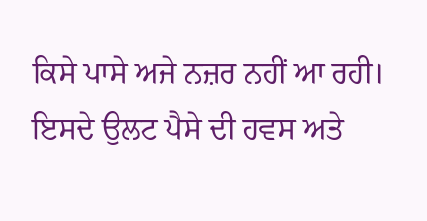ਕਿਸੇ ਪਾਸੇ ਅਜੇ ਨਜ਼ਰ ਨਹੀਂ ਆ ਰਹੀ। ਇਸਦੇ ਉਲਟ ਪੈਸੇ ਦੀ ਹਵਸ ਅਤੇ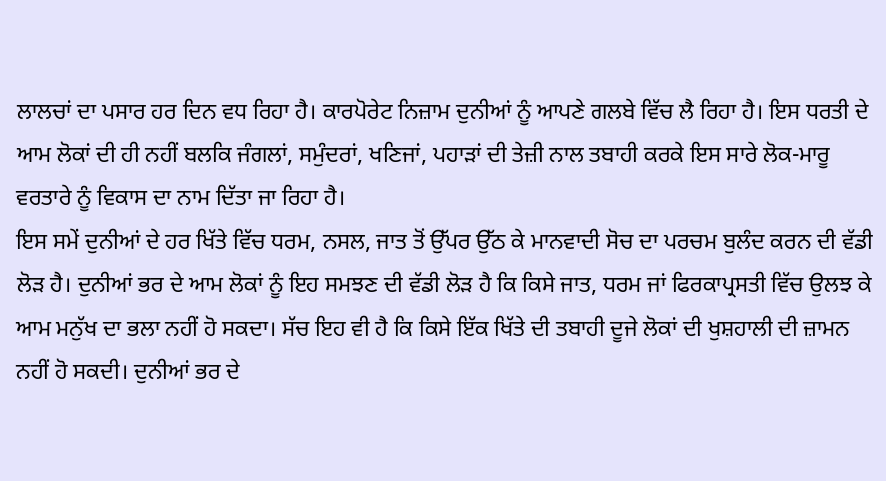ਲਾਲਚਾਂ ਦਾ ਪਸਾਰ ਹਰ ਦਿਨ ਵਧ ਰਿਹਾ ਹੈ। ਕਾਰਪੋਰੇਟ ਨਿਜ਼ਾਮ ਦੁਨੀਆਂ ਨੂੰ ਆਪਣੇ ਗਲਬੇ ਵਿੱਚ ਲੈ ਰਿਹਾ ਹੈ। ਇਸ ਧਰਤੀ ਦੇ ਆਮ ਲੋਕਾਂ ਦੀ ਹੀ ਨਹੀਂ ਬਲਕਿ ਜੰਗਲਾਂ, ਸਮੁੰਦਰਾਂ, ਖਣਿਜਾਂ, ਪਹਾੜਾਂ ਦੀ ਤੇਜ਼ੀ ਨਾਲ ਤਬਾਹੀ ਕਰਕੇ ਇਸ ਸਾਰੇ ਲੋਕ-ਮਾਰੂ ਵਰਤਾਰੇ ਨੂੰ ਵਿਕਾਸ ਦਾ ਨਾਮ ਦਿੱਤਾ ਜਾ ਰਿਹਾ ਹੈ।
ਇਸ ਸਮੇਂ ਦੁਨੀਆਂ ਦੇ ਹਰ ਖਿੱਤੇ ਵਿੱਚ ਧਰਮ, ਨਸਲ, ਜਾਤ ਤੋਂ ਉੱਪਰ ਉੱਠ ਕੇ ਮਾਨਵਾਦੀ ਸੋਚ ਦਾ ਪਰਚਮ ਬੁਲੰਦ ਕਰਨ ਦੀ ਵੱਡੀ ਲੋੜ ਹੈ। ਦੁਨੀਆਂ ਭਰ ਦੇ ਆਮ ਲੋਕਾਂ ਨੂੰ ਇਹ ਸਮਝਣ ਦੀ ਵੱਡੀ ਲੋੜ ਹੈ ਕਿ ਕਿਸੇ ਜਾਤ, ਧਰਮ ਜਾਂ ਫਿਰਕਾਪ੍ਰਸਤੀ ਵਿੱਚ ਉਲਝ ਕੇ ਆਮ ਮਨੁੱਖ ਦਾ ਭਲਾ ਨਹੀਂ ਹੋ ਸਕਦਾ। ਸੱਚ ਇਹ ਵੀ ਹੈ ਕਿ ਕਿਸੇ ਇੱਕ ਖਿੱਤੇ ਦੀ ਤਬਾਹੀ ਦੂਜੇ ਲੋਕਾਂ ਦੀ ਖੁਸ਼ਹਾਲੀ ਦੀ ਜ਼ਾਮਨ ਨਹੀਂ ਹੋ ਸਕਦੀ। ਦੁਨੀਆਂ ਭਰ ਦੇ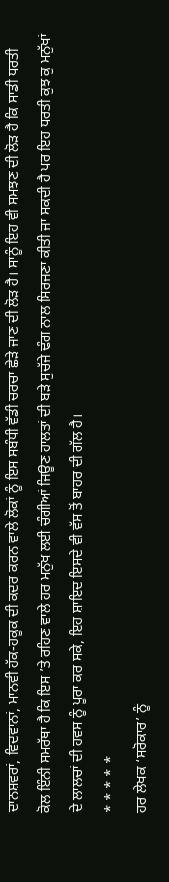ਦਾਨਸ਼ਵਰਾਂ, ਵਿਦਵਾਨਾਂ, ਮਾਨਵੀ ਹੱਕ-ਹਕੂਕ ਦੀ ਕਦਰ ਕਰਨ ਵਾਲੇ ਲੋਕਾਂ ਨੂੰ ਇਸ ਸਬੰਧੀ ਵੱਡੀ ਚਰਚਾ ਛੇੜੇ ਜਾਣ ਦੀ ਲੋੜ ਹੈ। ਸਾਨੂੰ ਇਹ ਵੀ ਸਮਝਣ ਦੀ ਲੋੜ ਹੈ ਕਿ ਸਾਡੀ ਧਰਤੀ ਕੋਲ ਇੰਨੀ ਸਮਰੱਥਾ ਹੈ ਕਿ ਇਸ ’ਤੇ ਰਹਿਣ ਵਾਲੇ ਹਰ ਮਨੁੱਖ ਲਈ ਚੰਗੀਆਂ ਜਿਊਣ ਹਾਲਤਾਂ ਦੀ ਬੜੇ ਸੁਚੱਜੇ ਢੰਗ ਨਾਲ ਸਿਰਜਣਾ ਕੀਤੀ ਜਾ ਸਕਦੀ ਹੈ ਪਰ ਇਹ ਧਰਤੀ ਕੁਝ ਕੁ ਮਨੁੱਖਾਂ ਦੇ ਲਾਲਚਾਂ ਦੀ ਹਵਸ ਨੂੰ ਪੂਰਾ ਕਰ ਸਕੇ, ਇਹ ਸ਼ਾਇਦ ਇਸਦੇ ਵੀ ਵੱਸ ਤੋਂ ਬਾਹਰ ਦੀ ਗੱਲ ਹੈ।
* * * * *
ਹਰ ਲੇਖਕ ‘ਸਰੋਕਾਰ’ ਨੂੰ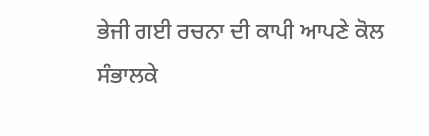ਭੇਜੀ ਗਈ ਰਚਨਾ ਦੀ ਕਾਪੀ ਆਪਣੇ ਕੋਲ ਸੰਭਾਲਕੇ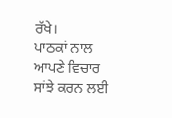ਰੱਖੇ।
ਪਾਠਕਾਂ ਨਾਲ ਆਪਣੇ ਵਿਚਾਰ ਸਾਂਝੇ ਕਰਨ ਲਈ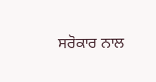ਸਰੋਕਾਰ ਨਾਲ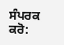ਸੰਪਰਕ ਕਰੋ: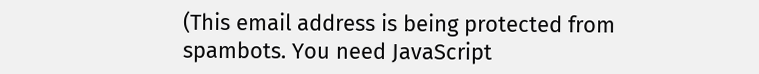(This email address is being protected from spambots. You need JavaScript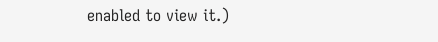enabled to view it.)